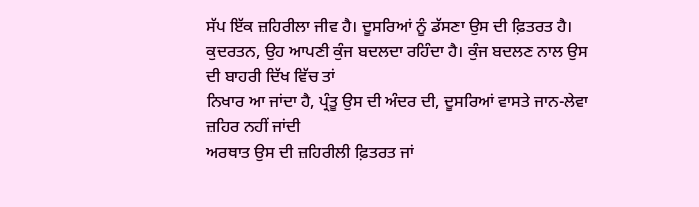ਸੱਪ ਇੱਕ ਜ਼ਹਿਰੀਲਾ ਜੀਵ ਹੈ। ਦੂਸਰਿਆਂ ਨੂੰ ਡੱਸਣਾ ਉਸ ਦੀ ਫ਼ਿਤਰਤ ਹੈ।
ਕੁਦਰਤਨ, ਉਹ ਆਪਣੀ ਕੁੰਜ ਬਦਲਦਾ ਰਹਿੰਦਾ ਹੈ। ਕੁੰਜ ਬਦਲਣ ਨਾਲ ਉਸ ਦੀ ਬਾਹਰੀ ਦਿੱਖ ਵਿੱਚ ਤਾਂ
ਨਿਖਾਰ ਆ ਜਾਂਦਾ ਹੈ, ਪ੍ਰੰਤੂ ਉਸ ਦੀ ਅੰਦਰ ਦੀ, ਦੂਸਰਿਆਂ ਵਾਸਤੇ ਜਾਨ-ਲੇਵਾ ਜ਼ਹਿਰ ਨਹੀਂ ਜਾਂਦੀ
ਅਰਥਾਤ ਉਸ ਦੀ ਜ਼ਹਿਰੀਲੀ ਫ਼ਿਤਰਤ ਜਾਂ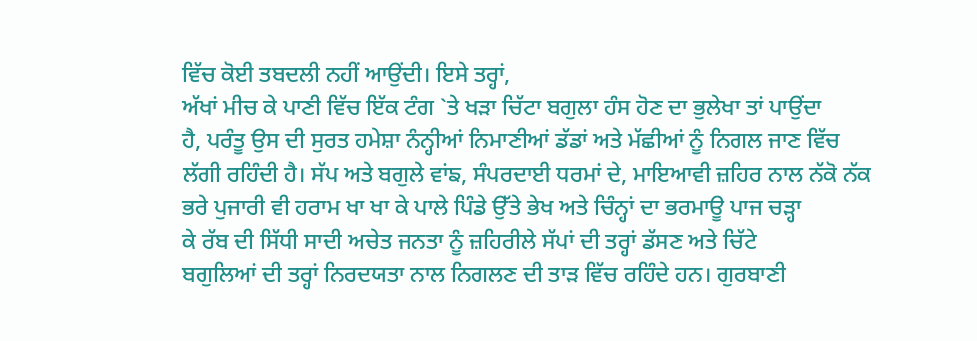ਵਿੱਚ ਕੋਈ ਤਬਦਲੀ ਨਹੀਂ ਆਉਂਦੀ। ਇਸੇ ਤਰ੍ਹਾਂ,
ਅੱਖਾਂ ਮੀਚ ਕੇ ਪਾਣੀ ਵਿੱਚ ਇੱਕ ਟੰਗ `ਤੇ ਖੜਾ ਚਿੱਟਾ ਬਗੁਲਾ ਹੰਸ ਹੋਣ ਦਾ ਭੁਲੇਖਾ ਤਾਂ ਪਾਉਂਦਾ
ਹੈ, ਪਰੰਤੂ ਉਸ ਦੀ ਸੁਰਤ ਹਮੇਸ਼ਾ ਨੰਨ੍ਹੀਆਂ ਨਿਮਾਣੀਆਂ ਡੱਡਾਂ ਅਤੇ ਮੱਛੀਆਂ ਨੂੰ ਨਿਗਲ ਜਾਣ ਵਿੱਚ
ਲੱਗੀ ਰਹਿੰਦੀ ਹੈ। ਸੱਪ ਅਤੇ ਬਗੁਲੇ ਵਾਂਙ, ਸੰਪਰਦਾਈ ਧਰਮਾਂ ਦੇ, ਮਾਇਆਵੀ ਜ਼ਹਿਰ ਨਾਲ ਨੱਕੋ ਨੱਕ
ਭਰੇ ਪੁਜਾਰੀ ਵੀ ਹਰਾਮ ਖਾ ਖਾ ਕੇ ਪਾਲੇ ਪਿੰਡੇ ਉੱਤੇ ਭੇਖ ਅਤੇ ਚਿੰਨ੍ਹਾਂ ਦਾ ਭਰਮਾਊ ਪਾਜ ਚੜ੍ਹਾ
ਕੇ ਰੱਬ ਦੀ ਸਿੱਧੀ ਸਾਦੀ ਅਚੇਤ ਜਨਤਾ ਨੂੰ ਜ਼ਹਿਰੀਲੇ ਸੱਪਾਂ ਦੀ ਤਰ੍ਹਾਂ ਡੱਸਣ ਅਤੇ ਚਿੱਟੇ
ਬਗੁਲਿਆਂ ਦੀ ਤਰ੍ਹਾਂ ਨਿਰਦਯਤਾ ਨਾਲ ਨਿਗਲਣ ਦੀ ਤਾੜ ਵਿੱਚ ਰਹਿੰਦੇ ਹਨ। ਗੁਰਬਾਣੀ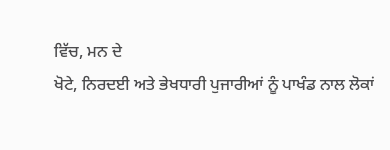ਵਿੱਚ, ਮਨ ਦੇ
ਖੋਟੇ, ਨਿਰਦਈ ਅਤੇ ਭੇਖਧਾਰੀ ਪੁਜਾਰੀਆਂ ਨੂੰ ਪਾਖੰਡ ਨਾਲ ਲੋਕਾਂ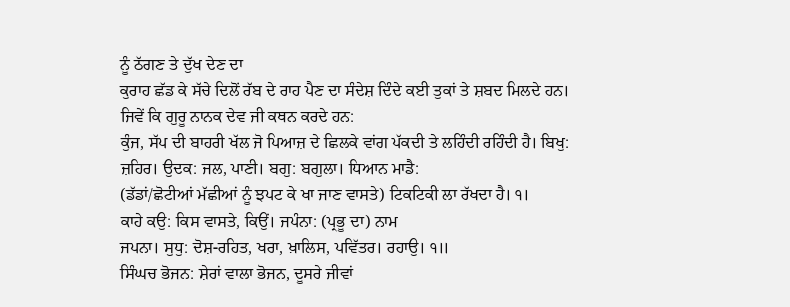ਨੂੰ ਠੱਗਣ ਤੇ ਦੁੱਖ ਦੇਣ ਦਾ
ਕੁਰਾਹ ਛੱਡ ਕੇ ਸੱਚੇ ਦਿਲੋਂ ਰੱਬ ਦੇ ਰਾਹ ਪੈਣ ਦਾ ਸੰਦੇਸ਼ ਦਿੰਦੇ ਕਈ ਤੁਕਾਂ ਤੇ ਸ਼ਬਦ ਮਿਲਦੇ ਹਨ।
ਜਿਵੇਂ ਕਿ ਗੁਰੂ ਨਾਨਕ ਦੇਵ ਜੀ ਕਥਨ ਕਰਦੇ ਹਨ:
ਕੁੰਜ, ਸੱਪ ਦੀ ਬਾਹਰੀ ਖੱਲ ਜੋ ਪਿਆਜ਼ ਦੇ ਛਿਲਕੇ ਵਾਂਗ ਪੱਕਦੀ ਤੇ ਲਹਿੰਦੀ ਰਹਿੰਦੀ ਹੈ। ਬਿਖੁ:
ਜ਼ਹਿਰ। ਉਦਕ: ਜਲ, ਪਾਣੀ। ਬਗੁ: ਬਗੁਲਾ। ਧਿਆਨ ਮਾਡੈ:
(ਡੱਡਾਂ/ਛੋਟੀਆਂ ਮੱਛੀਆਂ ਨੂੰ ਝਪਟ ਕੇ ਖਾ ਜਾਣ ਵਾਸਤੇ) ਟਿਕਟਿਕੀ ਲਾ ਰੱਖਦਾ ਹੈ। ੧।
ਕਾਹੇ ਕਉ: ਕਿਸ ਵਾਸਤੇ, ਕਿਉਂ। ਜਪੰਨਾ: (ਪ੍ਰਭੂ ਦਾ) ਨਾਮ
ਜਪਨਾ। ਸੁਧੁ: ਦੋਸ਼-ਰਹਿਤ, ਖਰਾ, ਖ਼ਾਲਿਸ, ਪਵਿੱਤਰ। ਰਹਾਉ। ੧॥
ਸਿੰਘਚ ਭੋਜਨ: ਸ਼ੇਰਾਂ ਵਾਲਾ ਭੋਜਨ, ਦੂਸਰੇ ਜੀਵਾਂ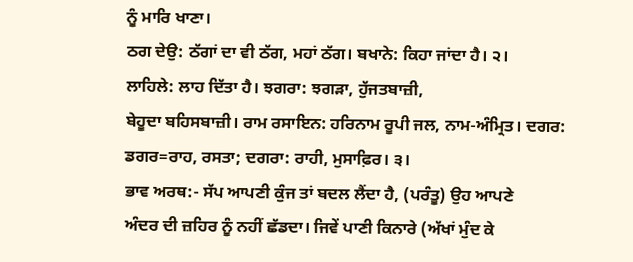ਨੂੰ ਮਾਰਿ ਖਾਣਾ।
ਠਗ ਦੇਉ: ਠੱਗਾਂ ਦਾ ਵੀ ਠੱਗ, ਮਹਾਂ ਠੱਗ। ਬਖਾਨੇ: ਕਿਹਾ ਜਾਂਦਾ ਹੈ। ੨।
ਲਾਹਿਲੇ: ਲਾਹ ਦਿੱਤਾ ਹੈ। ਝਗਰਾ: ਝਗੜਾ, ਹੁੱਜਤਬਾਜ਼ੀ,
ਬੇਹੂਦਾ ਬਹਿਸਬਾਜ਼ੀ। ਰਾਮ ਰਸਾਇਨ: ਹਰਿਨਾਮ ਰੂਪੀ ਜਲ, ਨਾਮ-ਅੰਮ੍ਰਿਤ। ਦਗਰ:
ਡਗਰ=ਰਾਹ, ਰਸਤਾ; ਦਗਰਾ: ਰਾਹੀ, ਮੁਸਾਫ਼ਿਰ। ੩।
ਭਾਵ ਅਰਥ:- ਸੱਪ ਆਪਣੀ ਕੁੰਜ ਤਾਂ ਬਦਲ ਲੈਂਦਾ ਹੈ, (ਪਰੰਤੂ) ਉਹ ਆਪਣੇ
ਅੰਦਰ ਦੀ ਜ਼ਹਿਰ ਨੂੰ ਨਹੀਂ ਛੱਡਦਾ। ਜਿਵੇਂ ਪਾਣੀ ਕਿਨਾਰੇ (ਅੱਖਾਂ ਮੁੰਦ ਕੇ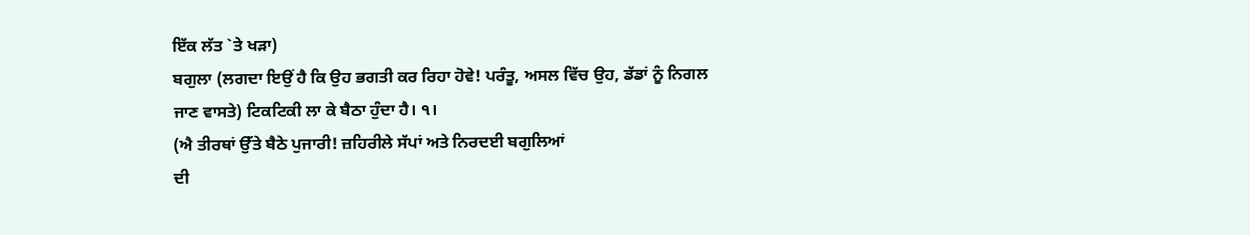ਇੱਕ ਲੱਤ `ਤੇ ਖੜਾ)
ਬਗੁਲਾ (ਲਗਦਾ ਇਉਂ ਹੈ ਕਿ ਉਹ ਭਗਤੀ ਕਰ ਰਿਹਾ ਹੋਵੇ! ਪਰੰਤੂ, ਅਸਲ ਵਿੱਚ ਉਹ, ਡੱਡਾਂ ਨੂੰ ਨਿਗਲ
ਜਾਣ ਵਾਸਤੇ) ਟਿਕਟਿਕੀ ਲਾ ਕੇ ਬੈਠਾ ਹੁੰਦਾ ਹੈ। ੧।
(ਐ ਤੀਰਥਾਂ ਉੱਤੇ ਬੈਠੇ ਪੁਜਾਰੀ! ਜ਼ਹਿਰੀਲੇ ਸੱਪਾਂ ਅਤੇ ਨਿਰਦਈ ਬਗੁਲਿਆਂ
ਦੀ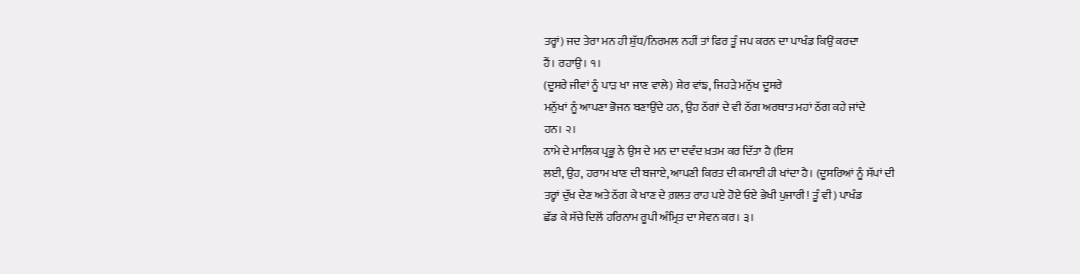ਤਰ੍ਹਾਂ) ਜਦ ਤੇਰਾ ਮਨ ਹੀ ਸ਼ੁੱਧ/ਨਿਰਮਲ ਨਹੀਂ ਤਾਂ ਫਿਰ ਤੂੰ ਜਪ ਕਰਨ ਦਾ ਪਾਖੰਡ ਕਿਉਂ ਕਰਦਾ
ਹੈਂ। ਰਹਾਉ। ੧।
(ਦੂਸਰੇ ਜੀਵਾਂ ਨੂੰ ਪਾੜ ਖਾ ਜਾਣ ਵਾਲੇ) ਸ਼ੇਰ ਵਾਂਙ, ਜਿਹੜੇ ਮਨੁੱਖ ਦੂਸਰੇ
ਮਨੁੱਖਾਂ ਨੂੰ ਆਪਣਾ ਭੋਜਨ ਬਣਾਉਂਦੇ ਹਨ, ਉਹ ਠੱਗਾਂ ਦੇ ਵੀ ਠੱਗ ਅਰਥਾਤ ਮਹਾਂ ਠੱਗ ਕਹੇ ਜਾਂਦੇ
ਹਨ। ੨।
ਨਾਮੇ ਦੇ ਮਾਲਿਕ ਪ੍ਰਭੂ ਨੇ ਉਸ ਦੇ ਮਨ ਦਾ ਦਵੰਦ ਖ਼ਤਮ ਕਰ ਦਿੱਤਾ ਹੈ (ਇਸ
ਲਈ, ਉਹ, ਹਰਾਮ ਖਾਣ ਦੀ ਬਜਾਏ, ਆਪਣੀ ਕਿਰਤ ਦੀ ਕਮਾਈ ਹੀ ਖਾਂਦਾ ਹੈ। (ਦੂਸਰਿਆਂ ਨੂੰ ਸੱਪਾਂ ਦੀ
ਤਰ੍ਹਾਂ ਦੁੱਖ ਦੇਣ ਅਤੇ ਠੱਗ ਕੇ ਖਾਣ ਦੇ ਗ਼ਲਤ ਰਾਹ ਪਏ ਹੋਏ ਓਏ ਭੇਖੀ ਪੁਜਾਰੀ! ਤੂੰ ਵੀ) ਪਾਖੰਡ
ਛੱਡ ਕੇ ਸੱਚੇ ਦਿਲੋਂ ਹਰਿਨਾਮ ਰੂਪੀ ਅੰਮ੍ਰਿਤ ਦਾ ਸੇਵਨ ਕਰ। ੩।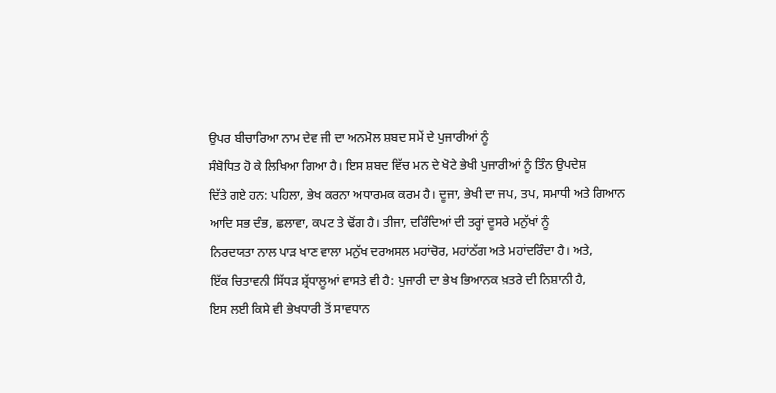ਉਪਰ ਬੀਚਾਰਿਆ ਨਾਮ ਦੇਵ ਜੀ ਦਾ ਅਨਮੋਲ ਸ਼ਬਦ ਸਮੇਂ ਦੇ ਪੁਜਾਰੀਆਂ ਨੂੰ
ਸੰਬੋਧਿਤ ਹੋ ਕੇ ਲਿਖਿਆ ਗਿਆ ਹੈ। ਇਸ ਸ਼ਬਦ ਵਿੱਚ ਮਨ ਦੇ ਖੋਟੇ ਭੇਖੀ ਪੁਜਾਰੀਆਂ ਨੂੰ ਤਿੰਨ ਉਪਦੇਸ਼
ਦਿੱਤੇ ਗਏ ਹਨ: ਪਹਿਲਾ, ਭੇਖ ਕਰਨਾ ਅਧਾਰਮਕ ਕਰਮ ਹੈ। ਦੂਜਾ, ਭੇਖੀ ਦਾ ਜਪ, ਤਪ, ਸਮਾਧੀ ਅਤੇ ਗਿਆਨ
ਆਦਿ ਸਭ ਦੰਭ, ਛਲਾਵਾ, ਕਪਟ ਤੇ ਢੋਂਗ ਹੈ। ਤੀਜਾ, ਦਰਿੰਦਿਆਂ ਦੀ ਤਰ੍ਹਾਂ ਦੂਸਰੇ ਮਨੁੱਖਾਂ ਨੂੰ
ਨਿਰਦਯਤਾ ਨਾਲ ਪਾੜ ਖਾਣ ਵਾਲਾ ਮਨੁੱਖ ਦਰਅਸਲ ਮਹਾਂਚੋਰ, ਮਹਾਂਠੱਗ ਅਤੇ ਮਹਾਂਦਰਿੰਦਾ ਹੈ। ਅਤੇ,
ਇੱਕ ਚਿਤਾਵਨੀ ਸਿੱਧੜ ਸ਼੍ਰੱਧਾਲੂਆਂ ਵਾਸਤੇ ਵੀ ਹੈ: ਪੁਜਾਰੀ ਦਾ ਭੇਖ ਭਿਆਨਕ ਖ਼ਤਰੇ ਦੀ ਨਿਸ਼ਾਨੀ ਹੈ,
ਇਸ ਲਈ ਕਿਸੇ ਵੀ ਭੇਖਧਾਰੀ ਤੋਂ ਸਾਵਧਾਨ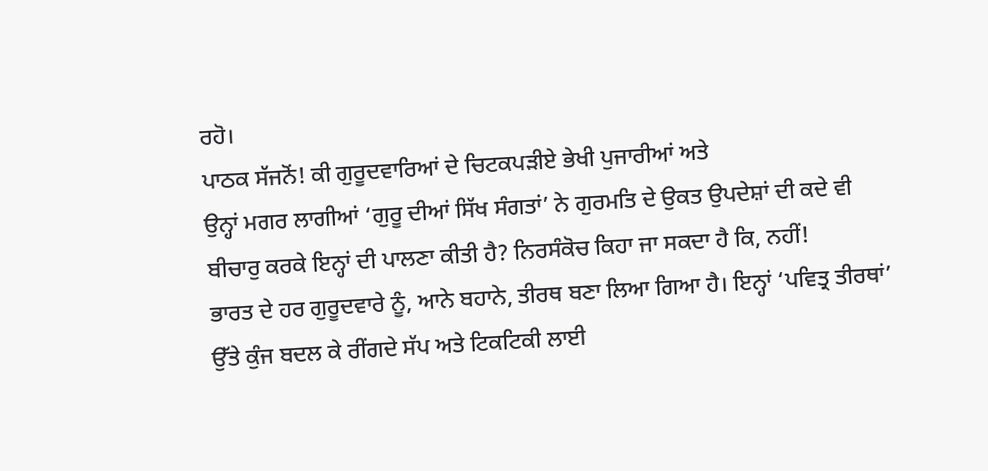ਰਹੋ।
ਪਾਠਕ ਸੱਜਨੋਂ! ਕੀ ਗੁਰੂਦਵਾਰਿਆਂ ਦੇ ਚਿਟਕਪੜੀਏ ਭੇਖੀ ਪੁਜਾਰੀਆਂ ਅਤੇ
ਉਨ੍ਹਾਂ ਮਗਰ ਲਾਗੀਆਂ ‘ਗੁਰੂ ਦੀਆਂ ਸਿੱਖ ਸੰਗਤਾਂ’ ਨੇ ਗੁਰਮਤਿ ਦੇ ਉਕਤ ਉਪਦੇਸ਼ਾਂ ਦੀ ਕਦੇ ਵੀ
ਬੀਚਾਰੁ ਕਰਕੇ ਇਨ੍ਹਾਂ ਦੀ ਪਾਲਣਾ ਕੀਤੀ ਹੈ? ਨਿਰਸੰਕੋਚ ਕਿਹਾ ਜਾ ਸਕਦਾ ਹੈ ਕਿ, ਨਹੀਂ!
ਭਾਰਤ ਦੇ ਹਰ ਗੁਰੂਦਵਾਰੇ ਨੂੰ, ਆਨੇ ਬਹਾਨੇ, ਤੀਰਥ ਬਣਾ ਲਿਆ ਗਿਆ ਹੈ। ਇਨ੍ਹਾਂ ‘ਪਵਿਤ੍ਰ ਤੀਰਥਾਂ’
ਉੱਤੇ ਕੁੰਜ ਬਦਲ ਕੇ ਰੀਂਗਦੇ ਸੱਪ ਅਤੇ ਟਿਕਟਿਕੀ ਲਾਈ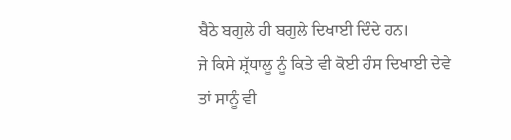ਬੈਠੇ ਬਗੁਲੇ ਹੀ ਬਗੁਲੇ ਦਿਖਾਈ ਦਿੰਦੇ ਹਨ।
ਜੇ ਕਿਸੇ ਸ਼੍ਰੱਧਾਲੂ ਨੂੰ ਕਿਤੇ ਵੀ ਕੋਈ ਹੰਸ ਦਿਖਾਈ ਦੇਵੇ ਤਾਂ ਸਾਨੂੰ ਵੀ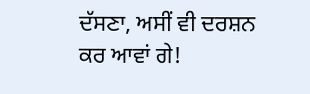ਦੱਸਣਾ, ਅਸੀਂ ਵੀ ਦਰਸ਼ਨ
ਕਰ ਆਵਾਂ ਗੇ!